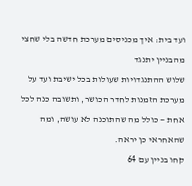ועד בית: איך מכניסים מערכת חדשה בלי שחצי מהבניין יתנגד
שלוש ההתנגדויות שעולות בכל ישיבת ועד על מערכת הזמנות לחדר הכושר, ותשובה כנה לכל אחת — כולל מה שהתוכנה לא עושה, ומה שהאחראי כן יראה.
קחו בניין עם 64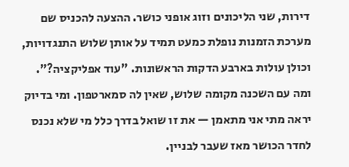דירות, שני הליכונים וזוג אופני כושר. ההצעה להכניס שם מערכת הזמנות נופלת כמעט תמיד על אותן שלוש התנגדויות, וכולן עולות בארבע הדקות הראשונות. "עוד אפליקציה?". ומה עם השכנה מקומה שלוש, שאין לה סמארטפון. ומי בדיוק יראה מתי אני מתאמן — את זו שואל בדרך כלל מי שלא נכנס לחדר הכושר מאז שעבר לבניין.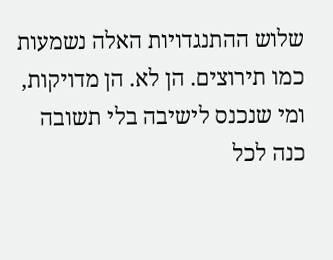שלוש ההתנגדויות האלה נשמעות כמו תירוצים. הן לא. הן מדויקות, ומי שנכנס לישיבה בלי תשובה כנה לכל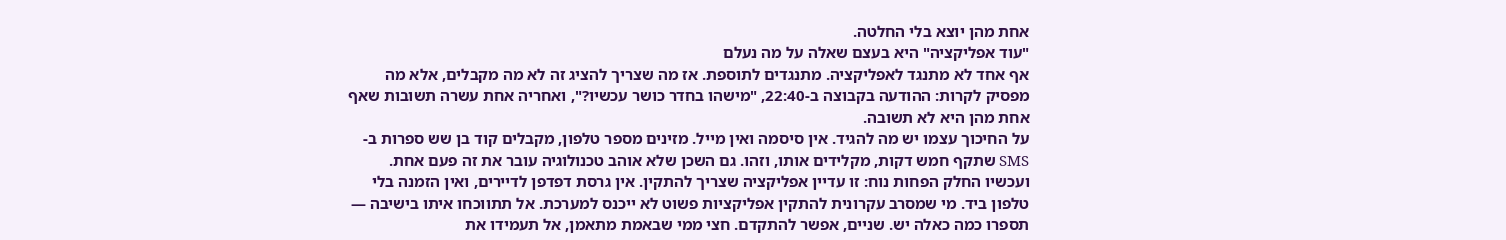אחת מהן יוצא בלי החלטה.
"עוד אפליקציה" היא בעצם שאלה על מה נעלם
אף אחד לא מתנגד לאפליקציה. מתנגדים לתוספת. אז מה שצריך להציג זה לא מה מקבלים, אלא מה מפסיק לקרות: ההודעה בקבוצה ב-22:40, "מישהו בחדר כושר עכשיו?", ואחריה אחת עשרה תשובות שאף אחת מהן היא לא תשובה.
על החיכוך עצמו יש מה להגיד. אין סיסמה ואין מייל. מזינים מספר טלפון, מקבלים קוד בן שש ספרות ב-SMS שתקף חמש דקות, מקלידים אותו, וזהו. גם השכן שלא אוהב טכנולוגיה עובר את זה פעם אחת.
ועכשיו החלק הפחות נוח: זו עדיין אפליקציה שצריך להתקין. אין גרסת דפדפן לדיירים, ואין הזמנה בלי טלפון ביד. מי שמסרב עקרונית להתקין אפליקציות פשוט לא ייכנס למערכת. אל תתווכחו איתו בישיבה — תספרו כמה כאלה יש. שניים, אפשר להתקדם. חצי ממי שבאמת מתאמן, אל תעמידו את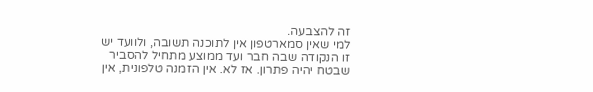זה להצבעה.
למי שאין סמארטפון אין לתוכנה תשובה, ולוועד יש
זו הנקודה שבה חבר ועד ממוצע מתחיל להסביר שבטח יהיה פתרון. אז לא. אין הזמנה טלפונית, אין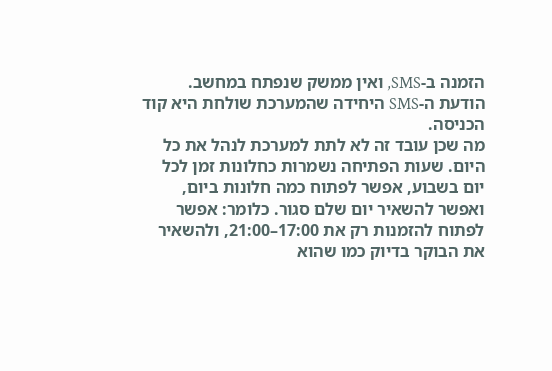הזמנה ב-SMS, ואין ממשק שנפתח במחשב. הודעת ה-SMS היחידה שהמערכת שולחת היא קוד הכניסה.
מה שכן עובד זה לא לתת למערכת לנהל את כל היום. שעות הפתיחה נשמרות כחלונות זמן לכל יום בשבוע, אפשר לפתוח כמה חלונות ביום, ואפשר להשאיר יום שלם סגור. כלומר: אפשר לפתוח להזמנות רק את 17:00–21:00, ולהשאיר את הבוקר בדיוק כמו שהוא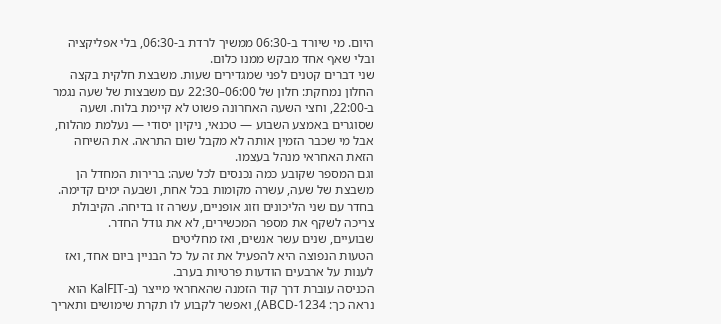היום. מי שיורד ב-06:30 ממשיך לרדת ב-06:30, בלי אפליקציה ובלי שאף אחד מבקש ממנו כלום.
שני דברים קטנים לפני שמגדירים שעות. משבצת חלקית בקצה החלון נמחקת: חלון של 06:00–22:30 עם משבצות של שעה נגמר ב-22:00, וחצי השעה האחרונה פשוט לא קיימת בלוח. ושעה שסוגרים באמצע השבוע — טכנאי, ניקיון יסודי — נעלמת מהלוח, אבל מי שכבר הזמין אותה לא מקבל שום התראה. את השיחה הזאת האחראי מנהל בעצמו.
וגם המספר שקובע כמה נכנסים לכל שעה: ברירות המחדל הן משבצת של שעה, עשרה מקומות בכל אחת, ושבעה ימים קדימה. בחדר עם שני הליכונים וזוג אופניים, עשרה זו בדיחה. הקיבולת צריכה לשקף את מספר המכשירים, לא את גודל החדר.
שבועיים, שנים עשר אנשים, ואז מחליטים
הטעות הנפוצה היא להפעיל את זה על כל הבניין ביום אחד, ואז לענות על ארבעים הודעות פרטיות בערב.
הכניסה עוברת דרך קוד הזמנה שהאחראי מייצר (ב-KalFIT הוא נראה כך: ABCD-1234), ואפשר לקבוע לו תקרת שימושים ותאריך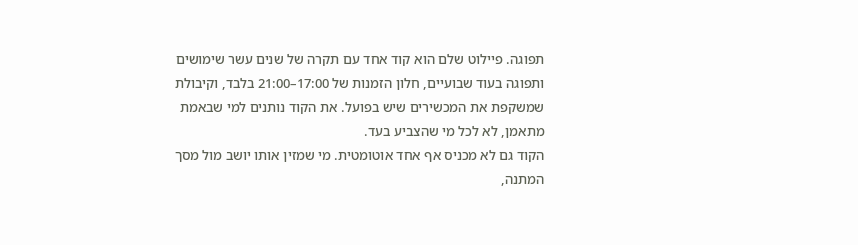תפוגה. פיילוט שלם הוא קוד אחד עם תקרה של שנים עשר שימושים ותפוגה בעוד שבועיים, חלון הזמנות של 17:00–21:00 בלבד, וקיבולת שמשקפת את המכשירים שיש בפועל. את הקוד נותנים למי שבאמת מתאמן, לא לכל מי שהצביע בעד.
הקוד גם לא מכניס אף אחד אוטומטית. מי שמזין אותו יושב מול מסך המתנה,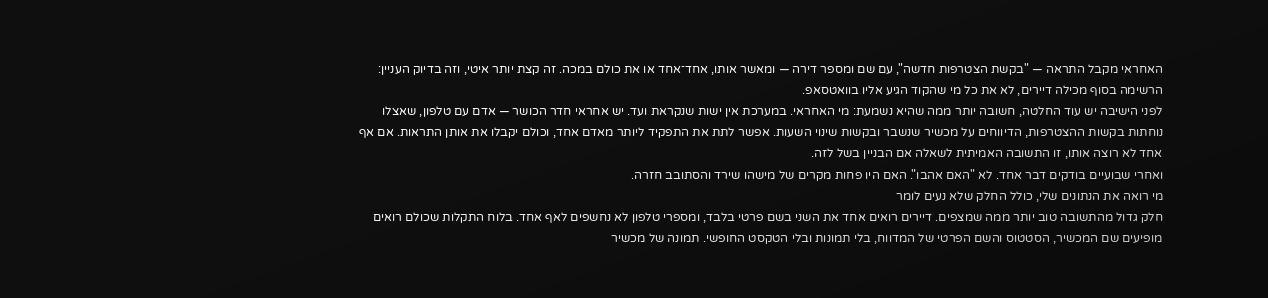האחראי מקבל התראה — "בקשת הצטרפות חדשה", עם שם ומספר דירה — ומאשר אותו, אחד־אחד או את כולם במכה. זה קצת יותר איטי, וזה בדיוק העניין: הרשימה בסוף מכילה דיירים, לא את כל מי שהקוד הגיע אליו בוואטסאפ.
לפני הישיבה יש עוד החלטה, חשובה יותר ממה שהיא נשמעת: מי האחראי. במערכת אין ישות שנקראת ועד. יש אחראי חדר הכושר — אדם עם טלפון, שאצלו נוחתות בקשות ההצטרפות, הדיווחים על מכשיר שנשבר ובקשות שינוי השעות. אפשר לתת את התפקיד ליותר מאדם אחד, וכולם יקבלו את אותן התראות. אם אף אחד לא רוצה אותו, זו התשובה האמיתית לשאלה אם הבניין בשל לזה.
ואחרי שבועיים בודקים דבר אחד. לא "האם אהבו". האם היו פחות מקרים של מישהו שירד והסתובב חזרה.
מי רואה את הנתונים שלי, כולל החלק שלא נעים לומר
חלק גדול מהתשובה טוב יותר ממה שמצפים. דיירים רואים אחד את השני בשם פרטי בלבד, ומספרי טלפון לא נחשפים לאף אחד. בלוח התקלות שכולם רואים מופיעים שם המכשיר, הסטטוס והשם הפרטי של המדווח, בלי תמונות ובלי הטקסט החופשי. תמונה של מכשיר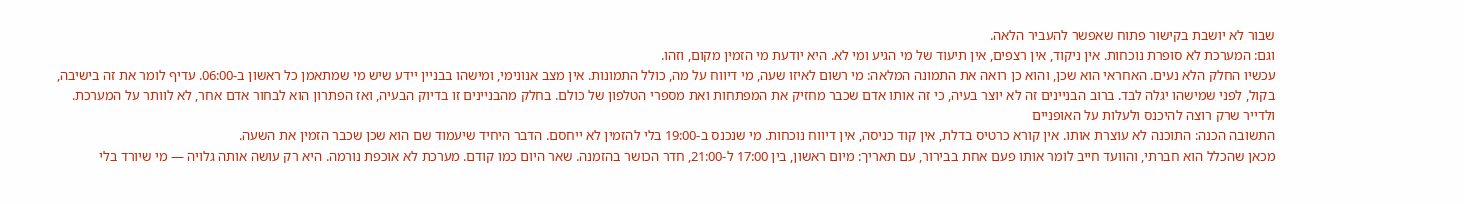שבור לא יושבת בקישור פתוח שאפשר להעביר הלאה.
וגם: המערכת לא סופרת נוכחות. אין ניקוד, אין רצפים, אין תיעוד של מי הגיע ומי לא. היא יודעת מי הזמין מקום, וזהו.
עכשיו החלק הלא נעים. האחראי הוא שכן, והוא כן רואה את התמונה המלאה: מי רשום לאיזו שעה, מי דיווח על מה, כולל התמונות. אין מצב אנונימי, ומישהו בבניין יידע שיש מי שמתאמן כל ראשון ב-06:00. עדיף לומר את זה בישיבה, בקול, לפני שמישהו יגלה לבד. ברוב הבניינים זה לא יוצר בעיה, כי זה אותו אדם שכבר מחזיק את המפתחות ואת מספרי הטלפון של כולם. בחלק מהבניינים זו בדיוק הבעיה, ואז הפתרון הוא לבחור אדם אחר, לא לוותר על המערכת.
ולדייר שרק רוצה להיכנס ולעלות על האופניים
התשובה הכנה: התוכנה לא עוצרת אותו. אין קורא כרטיס בדלת, אין קוד כניסה, אין דיווח נוכחות. מי שנכנס ב-19:00 בלי להזמין לא ייחסם. הדבר היחיד שיעמוד שם הוא שכן שכבר הזמין את השעה.
מכאן שהכלל הוא חברתי, והוועד חייב לומר אותו פעם אחת בבירור, עם תאריך: מיום ראשון, בין 17:00 ל-21:00, חדר הכושר בהזמנה. שאר היום כמו קודם. מערכת לא אוכפת נורמה. היא רק עושה אותה גלויה — מי שיורד בלי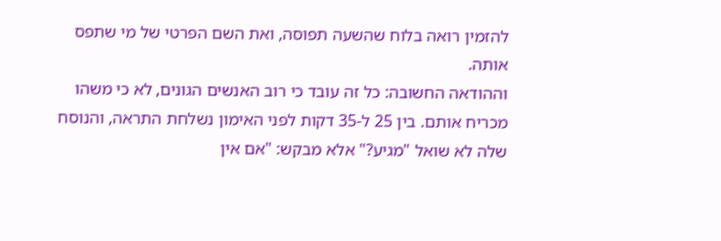להזמין רואה בלוח שהשעה תפוסה, ואת השם הפרטי של מי שתפס אותה.
וההודאה החשובה: כל זה עובד כי רוב האנשים הגונים, לא כי משהו מכריח אותם. בין 25 ל-35 דקות לפני האימון נשלחת התראה, והנוסח שלה לא שואל "מגיע?" אלא מבקש: "אם אין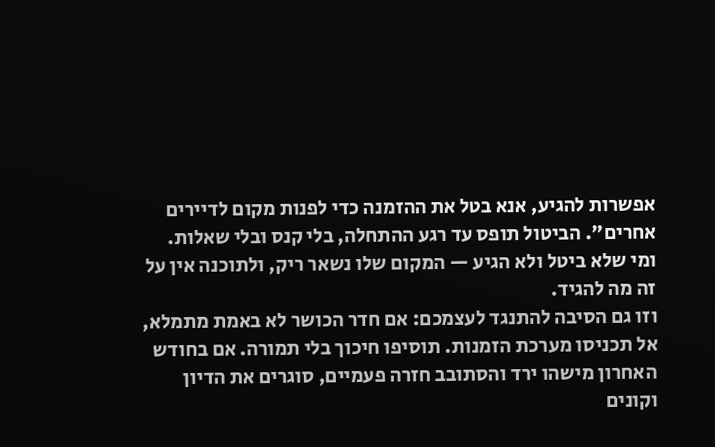אפשרות להגיע, אנא בטל את ההזמנה כדי לפנות מקום לדיירים אחרים". הביטול תופס עד רגע ההתחלה, בלי קנס ובלי שאלות. ומי שלא ביטל ולא הגיע — המקום שלו נשאר ריק, ולתוכנה אין על זה מה להגיד.
וזו גם הסיבה להתנגד לעצמכם: אם חדר הכושר לא באמת מתמלא, אל תכניסו מערכת הזמנות. תוסיפו חיכוך בלי תמורה. אם בחודש האחרון מישהו ירד והסתובב חזרה פעמיים, סוגרים את הדיון וקונים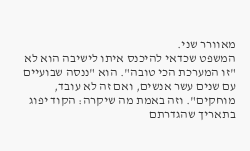מאוורר שני.
המשפט שכדאי להיכנס איתו לישיבה הוא לא "זו המערכת הכי טובה". הוא "ננסה שבועיים עם שנים עשר אנשים, ואם זה לא עובד, מוחקים". וזה באמת מה שיקרה: הקוד יפוג בתאריך שהגדרתם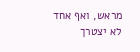מראש, ואף אחד לא יצטרך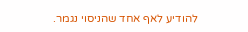להודיע לאף אחד שהניסוי נגמר.